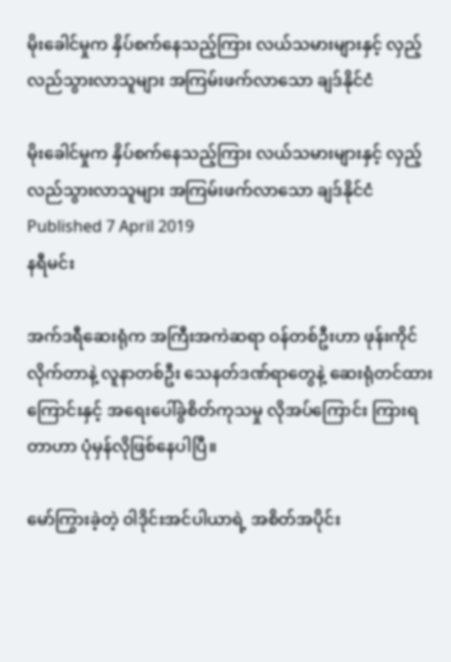မိုးခေါင်မှုက နှိပ်စက်နေသည့်ကြား လယ်သမားများနှင့် လှည့်လည်သွားလာသူများ အကြမ်းဖက်လာသော ချဒ်နိုင်ငံ

မိုးခေါင်မှုက နှိပ်စက်နေသည့်ကြား လယ်သမားများနှင့် လှည့်လည်သွားလာသူများ အကြမ်းဖက်လာသော ချဒ်နိုင်ငံ
Published 7 April 2019
နရီမင်း

အက်ဒရီဆေးရုံက အကြီးအကဲဆရာ ဝန်တစ်ဦးဟာ ဖုန်းကိုင်လိုက်တာနဲ့ လူနာတစ်ဦး သေနတ်ဒဏ်ရာတွေနဲ့ ဆေးရုံတင်ထားကြောင်းနှင့် အရေးပေါ်ခွဲစိတ်ကုသမှု လိုအပ်ကြောင်း ကြားရတာဟာ ပုံမှန်လိုဖြစ်နေပါပြီ။

မော်ကြွားခဲ့တဲ့ ၀ါဒိုင်းအင်ပါယာရဲ့ အစိတ်အပိုင်း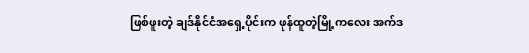ဖြစ်ဖူးတဲ့ ချဒ်နိုင်ငံအရှေ့ပိုင်းက ဖုန်ထူတဲ့မြို့ကလေး အက်ဒ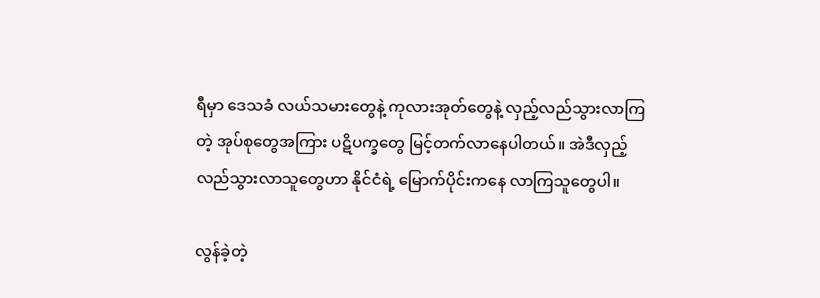ရီမှာ ဒေသခံ လယ်သမားတွေနဲ့ ကုလားအုတ်တွေနဲ့ လှည့်လည်သွားလာကြတဲ့ အုပ်စုတွေအကြား ပဋိပက္ခတွေ မြင့်တက်လာနေပါတယ်။ အဲဒီလှည့်လည်သွားလာသူတွေဟာ နိုင်ငံရဲ့ မြောက်ပိုင်းကနေ လာကြသူတွေပါ။

လွန်ခဲ့တဲ့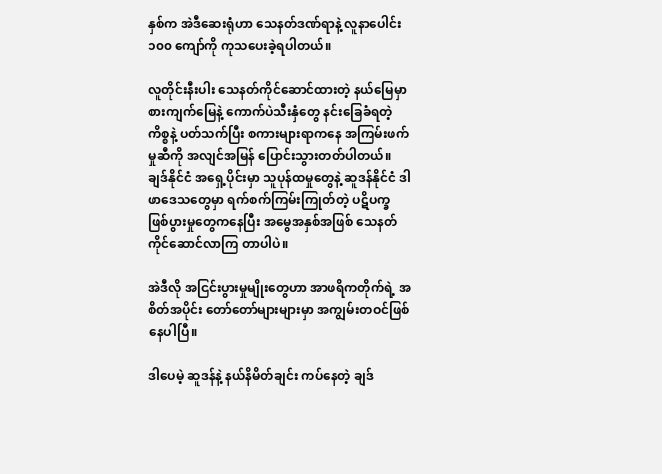နှစ်က အဲဒီဆေးရုံဟာ သေနတ်ဒဏ်ရာနဲ့ လူနာပေါင်း ၁၀၀ ကျော်ကို ကုသပေးခဲ့ရပါတယ်။

လူတိုင်းနီးပါး သေနတ်ကိုင်ဆောင်ထားတဲ့ နယ်မြေမှာ စားကျက်မြေနဲ့ ကောက်ပဲသီးနှံတွေ နင်းခြေခံရတဲ့ကိစ္စနဲ့ ပတ်သက်ပြီး စကားများရာကနေ အကြမ်းဖက်မှုဆီကို အလျင်အမြန် ပြောင်းသွားတတ်ပါတယ်။ ချဒ်နိုင်ငံ အရှေ့ပိုင်းမှာ သူပုန်ထမှုတွေနဲ့ ဆူဒန်နိုင်ငံ ဒါဖာဒေသတွေမှာ ရက်စက်ကြမ်းကြုတ်တဲ့ ပဋိပက္ခ ဖြစ်ပွားမှုတွေကနေပြီး အမွေအနှစ်အဖြစ် သေနတ်ကိုင်ဆောင်လာကြ တာပါပဲ။

အဲဒီလို အငြင်းပွားမှုမျိုးတွေဟာ အာဖရိကတိုက်ရဲ့ အစိတ်အပိုင်း တော်တော်များများမှာ အကျွမ်းတဝင်ဖြစ်နေပါပြီ။

ဒါပေမဲ့ ဆူဒန်နဲ့ နယ်နိမိတ်ချင်း ကပ်နေတဲ့ ချဒ်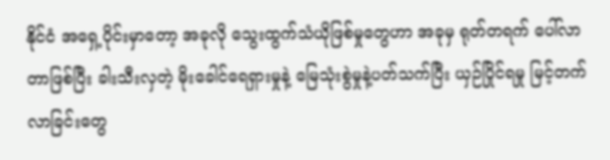နိုင်ငံ အရှေ့ပိုင်းမှာတော့ အခုလို သွေးထွက်သံယိုဖြစ်မှုတွေဟာ အခုမှ ရုတ်တရက် ပေါ်လာတာဖြစ်ပြီး ခါးသီးလှတဲ့ မိုးခေါင်ရေရှားမှုနဲ့ မြေသုံးစွဲမှုနဲ့ပတ်သက်ပြီး ယှဉ်ပြိုင်ရမှု မြင့်တက်လာခြင်းတွေ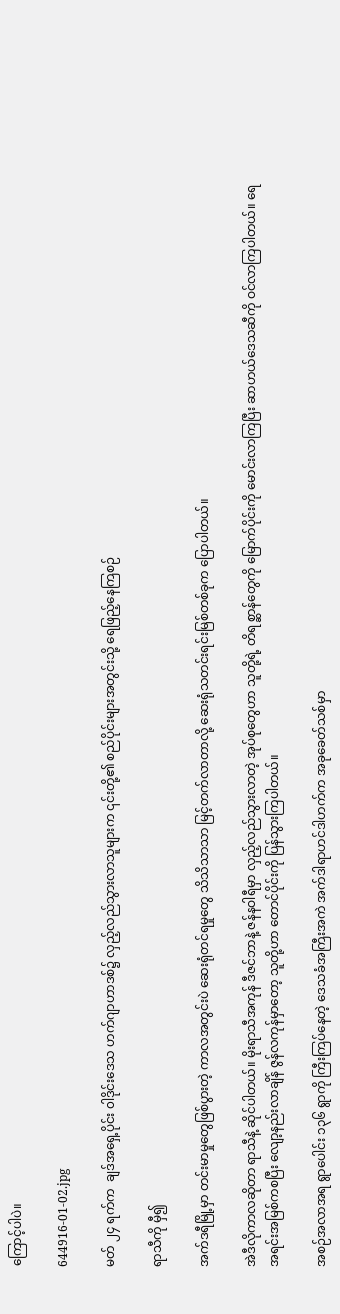ကြောင့်ပါပဲ။

644916-01-02.jpg

မတ် ၂၄ ရက်က  ချဒ်အရှေ့ပိုင်း ၀ါဒိုင်းဒေသ ဟက်ဂျာဟာဒစ်၌ လှည့်လည်သွားလာသူများက ၎င်းတို့၏ စည်ပိုင်းများအတွင်းသို့ ရေဖြည့်နေကြစဉ်

ရာသီကို မှီ၍

အက်ဒရီမြို့မှာ တင်းမာမှုတွေဖြစ်ပွားတဲ့ ကာလအတွင်းပဲ ဆေးရုံတင်ရမှုတွေ သိသိသာသာ မြင့်တက်လာတာလို့ ဆေးရုံသတင်းရင်းမြစ်တစ်ခုက ပြောပါတယ်။

အဲဒီလိုကာလဆိုတာ ရာသီနဲ့ ဆိုင်ပါတယ်။ မိုးရာသီအကုန် ဒီဇင်ဘာနဲ့ ဇန်နဝါရီမှာ လှည့်လည်သွားလာတဲ့ အုပ်စုတွေဟာ သူတို့ရဲ့ တိရစ္ဆာန်တွေကို မြောက်ပိုင်းကို မောင်းလာကြပြီး ဆာဟယ်ဒေသဆီကို ဝင်လာကြပါတယ်။ ရေအရင်းအမြစ်ကစပြီး လျော့နည်းလာချိန် ဇွန်လကုန်မှာတော့ သူတို့ဟာ တောင်ပိုင်းကို ပြန်သွားကြပါတယ်။

အစဉ်အလာအရ ရွာပေါင်း ၁၃၆ ရွာကို ကြီးကြပ်နေတဲ့ ဒေသခံအကြီးအကဲ အက်ဒါရာဟင်ဒါဟက်က အခုခေတ်သစ်မှာ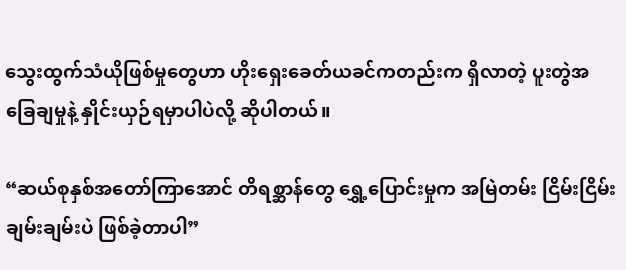သွေးထွက်သံယိုဖြစ်မှုတွေဟာ ဟိုးရှေးခေတ်ယခင်ကတည်းက ရှိလာတဲ့ ပူးတွဲအခြေချမှုနဲ့ နှိုင်းယှဉ်ရမှာပါပဲလို့ ဆိုပါတယ်။

“ဆယ်စုနှစ်အတော်ကြာအောင် တိရစ္ဆာန်တွေ ရွှေ့ပြောင်းမှုက အမြဲတမ်း ငြိမ်းငြိမ်းချမ်းချမ်းပဲ ဖြစ်ခဲ့တာပါ”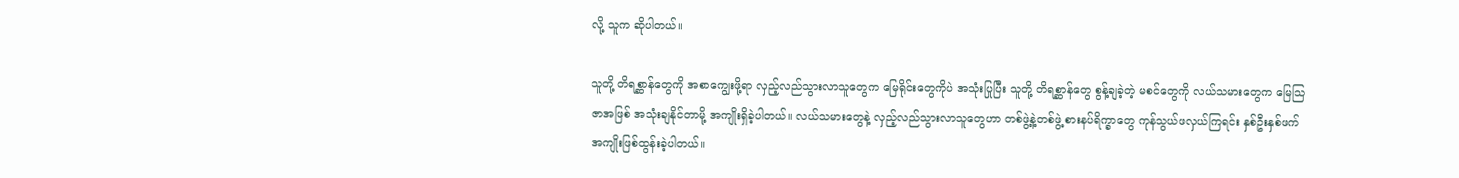လို့ သူက ဆိုပါတယ်။

သူတို့ တိရစ္ဆာန်တွေကို အစာကျွေးဖို့ရာ လှည့်လည်သွားလာသူတွေက မြေရိုင်းတွေကိုပဲ အသုံးပြုပြီး သူတို့ တိရစ္ဆာန်တွေ စွန့်ချခဲ့တဲ့ မစင်တွေကို လယ်သမားတွေက မြေသြဇာအဖြစ် အသုံးချနိုင်တာမို့ အကျိုးရှိခဲ့ပါတယ်။ လယ်သမားတွေနဲ့ လှည့်လည်သွားလာသူတွေဟာ တစ်ဖွဲ့နဲ့တစ်ဖွဲ့ စားနပ်ရိက္ခာတွေ ကုန်သွယ်ဖလှယ်ကြရင်း နှစ်ဦးနှစ်ဖက် အကျိုးဖြစ်ထွန်းခဲ့ပါတယ်။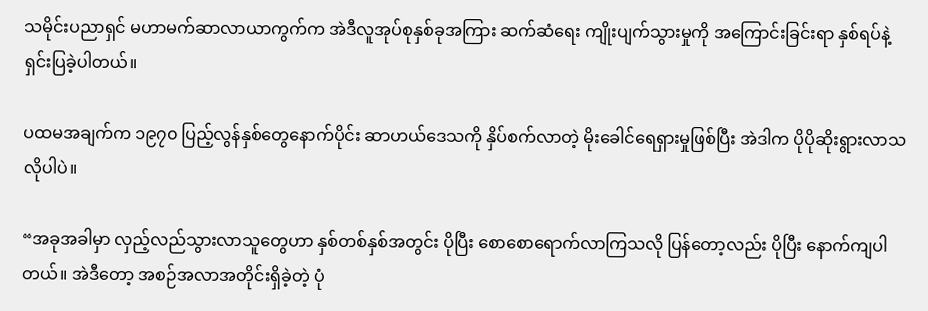သမိုင်းပညာရှင် မဟာမက်ဆာလာယာကွက်က အဲဒီလူအုပ်စုနှစ်ခုအကြား ဆက်ဆံရေး ကျိုးပျက်သွားမှုကို အကြောင်းခြင်းရာ နှစ်ရပ်နဲ့ ရှင်းပြခဲ့ပါတယ်။

ပထမအချက်က ၁၉၇၀ ပြည့်လွန်နှစ်တွေနောက်ပိုင်း ဆာဟယ်ဒေသကို နှိပ်စက်လာတဲ့ မိုးခေါင်ရေရှားမှုဖြစ်ပြီး အဲဒါက ပိုပိုဆိုးရွားလာသလိုပါပဲ။

“အခုအခါမှာ လှည့်လည်သွားလာသူတွေဟာ နှစ်တစ်နှစ်အတွင်း ပိုပြီး စောစောရောက်လာကြသလို ပြန်တော့လည်း ပိုပြီး နောက်ကျပါတယ်။ အဲဒီတော့ အစဉ်အလာအတိုင်းရှိခဲ့တဲ့ ပုံ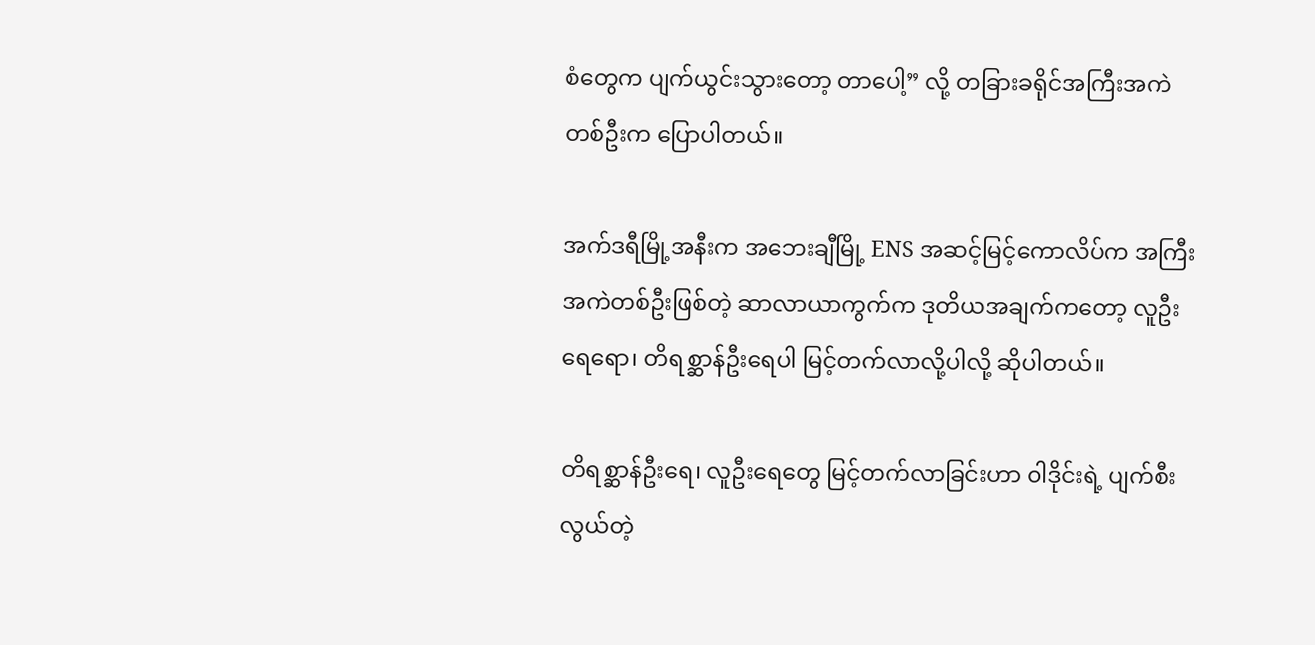စံတွေက ပျက်ယွင်းသွားတော့ တာပေါ့” လို့ တခြားခရိုင်အကြီးအကဲတစ်ဦးက ပြောပါတယ်။

အက်ဒရီမြို့အနီးက အဘေးချီမြို့ ENS အဆင့်မြင့်ကောလိပ်က အကြီးအကဲတစ်ဦးဖြစ်တဲ့ ဆာလာယာကွက်က ဒုတိယအချက်ကတော့ လူဦးရေရော၊ တိရစ္ဆာန်ဦးရေပါ မြင့်တက်လာလို့ပါလို့ ဆိုပါတယ်။

တိရစ္ဆာန်ဦးရေ၊ လူဦးရေတွေ မြင့်တက်လာခြင်းဟာ ၀ါဒိုင်းရဲ့ ပျက်စီးလွယ်တဲ့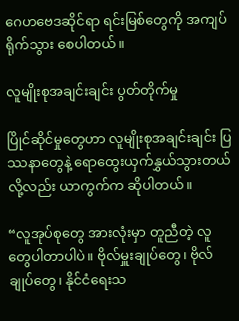ဂေဟဗေဒဆိုင်ရာ ရင်းမြစ်တွေကို အကျပ်ရိုက်သွား စေပါတယ်။

လူမျိုးစုအချင်းချင်း ပွတ်တိုက်မှု

ပြိုင်ဆိုင်မှုတွေဟာ လူမျိုးစုအချင်းချင်း ပြဿနာတွေနဲ့ ရောထွေးယှက်နွှယ်သွားတယ်လို့လည်း ယာကွက်က ဆိုပါတယ်။

“လူအုပ်စုတွေ အားလုံးမှာ တူညီတဲ့ လူတွေပါတာပါပဲ။ ဗိုလ်မှူးချုပ်တွေ၊ ဗိုလ်ချုပ်တွေ၊ နိုင်ငံရေးသ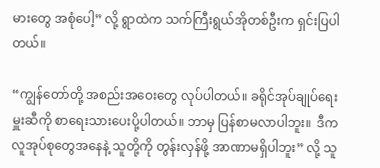မားတွေ အစုံပေါ့” လို့ ရွာထဲက သက်ကြီးရွယ်အိုတစ်ဦးက ရှင်းပြပါတယ်။

“ကျွန်တော်တို့ အစည်းအဝေးတွေ လုပ်ပါတယ်။ ခရိုင်အုပ်ချုပ်ရေးမှူးဆီကို စာရေးသားပေးပို့ပါတယ်။ ဘာမှ ပြန်စာမလာပါဘူး။  ဒီက လူအုပ်စုတွေအနေနဲ့ သူတို့ကို တွန်းလှန်ဖို့ အာဏာမရှိပါဘူး” လို့ သူ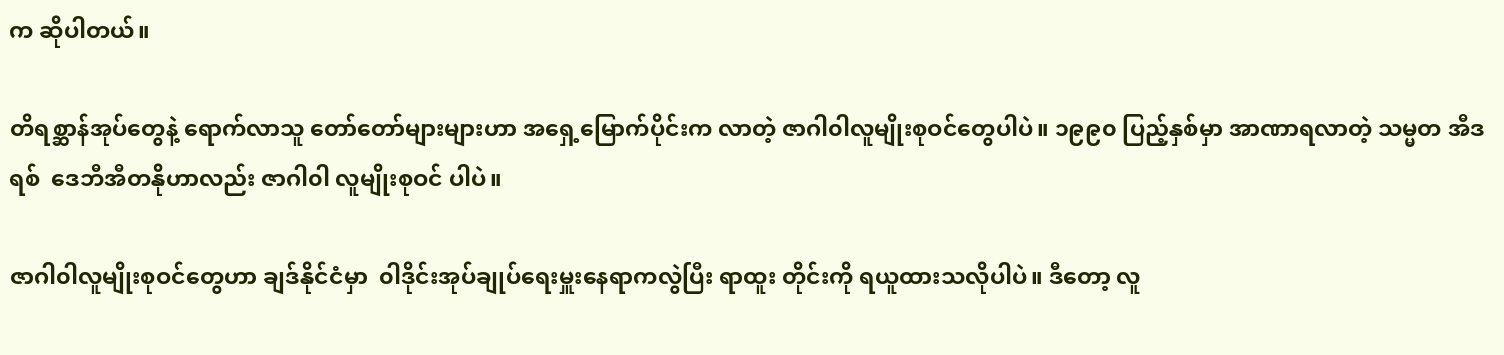က ဆိုပါတယ်။

တိရစ္ဆာန်အုပ်တွေနဲ့ ရောက်လာသူ တော်တော်များများဟာ အရှေ့မြောက်ပိုင်းက လာတဲ့ ဇာဂါ၀ါလူမျိုးစုဝင်တွေပါပဲ။ ၁၉၉၀ ပြည့်နှစ်မှာ အာဏာရလာတဲ့ သမ္မတ အီဒရစ်  ဒေဘီအီတနိုဟာလည်း ဇာဂါ၀ါ လူမျိုးစုဝင် ပါပဲ။

ဇာဂါ၀ါလူမျိုးစုဝင်တွေဟာ ချဒ်နိုင်ငံမှာ  ၀ါဒိုင်းအုပ်ချုပ်ရေးမှူးနေရာကလွဲပြီး ရာထူး တိုင်းကို ရယူထားသလိုပါပဲ။ ဒီတော့ လူ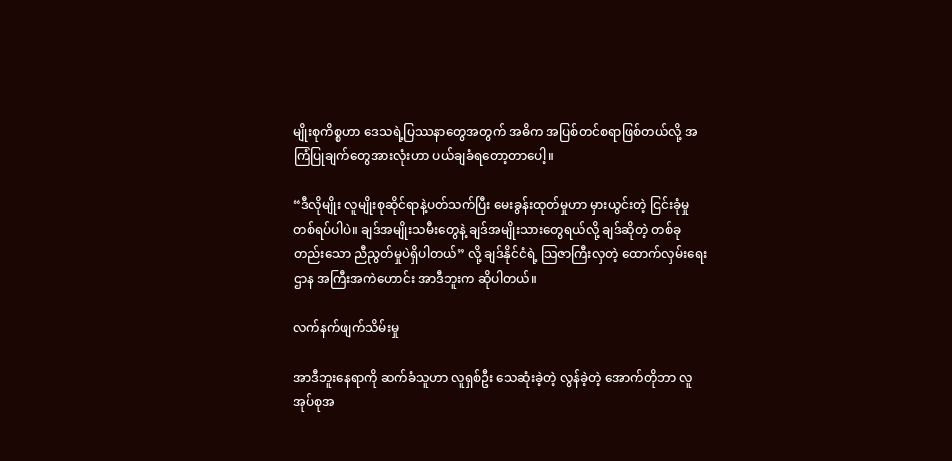မျိုးစုကိစ္စဟာ ဒေသရဲ့ပြဿနာတွေအတွက် အဓိက အပြစ်တင်စရာဖြစ်တယ်လို့ အကြံပြုချက်တွေအားလုံးဟာ ပယ်ချခံရတော့တာပေါ့။

“ဒီလိုမျိုး လူမျိုးစုဆိုင်ရာနဲ့ပတ်သက်ပြီး မေးခွန်းထုတ်မှုဟာ မှားယွင်းတဲ့ ငြင်းခုံမှုတစ်ရပ်ပါပဲ။ ချဒ်အမျိုးသမီးတွေနဲ့ ချဒ်အမျိုးသားတွေရယ်လို့ ချဒ်ဆိုတဲ့ တစ်ခုတည်းသော ညီညွတ်မှုပဲရှိပါတယ်” လို့ ချဒ်နိုင်ငံရဲ့ သြဇာကြီးလှတဲ့ ထောက်လှမ်းရေးဌာန အကြီးအကဲဟောင်း အာဒီဘူးက ဆိုပါတယ်။

လက်နက်ဖျက်သိမ်းမှု

အာဒီဘူးနေရာကို ဆက်ခံသူဟာ လူရှစ်ဦး သေဆုံးခဲ့တဲ့ လွန်ခဲ့တဲ့ အောက်တိုဘာ လူအုပ်စုအ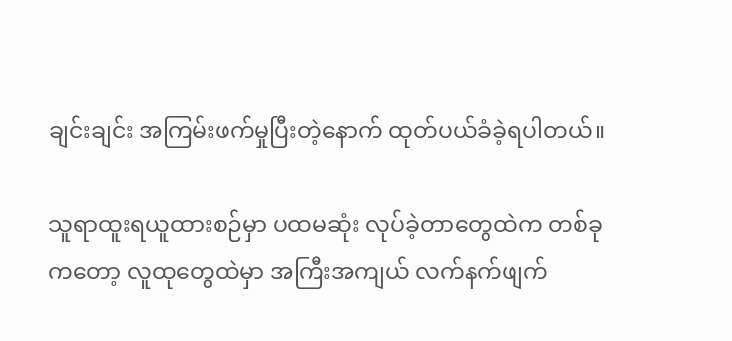ချင်းချင်း အကြမ်းဖက်မှုပြီးတဲ့နောက် ထုတ်ပယ်ခံခဲ့ရပါတယ်။

သူရာထူးရယူထားစဉ်မှာ ပထမဆုံး လုပ်ခဲ့တာတွေထဲက တစ်ခုကတော့ လူထုတွေထဲမှာ အကြီးအကျယ် လက်နက်ဖျက်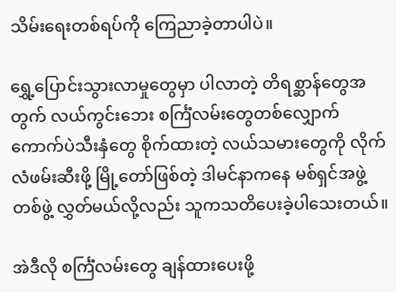သိမ်းရေးတစ်ရပ်ကို ကြေညာခဲ့တာပါပဲ။

ရွှေ့ပြောင်းသွားလာမှုတွေမှာ ပါလာတဲ့ တိရစ္ဆာန်တွေအတွက် လယ်ကွင်းဘေး စင်္ကြံလမ်းတွေတစ်လျှောက် ကောက်ပဲသီးနှံတွေ စိုက်ထားတဲ့ လယ်သမားတွေကို လိုက်လံဖမ်းဆီးဖို့ မြို့တော်ဖြစ်တဲ့ ဒါမင်နာကနေ မစ်ရှင်အဖွဲ့တစ်ဖွဲ့ လွှတ်မယ်လို့လည်း သူကသတိပေးခဲ့ပါသေးတယ်။

အဲဒီလို စင်္ကြံလမ်းတွေ ချန်ထားပေးဖို့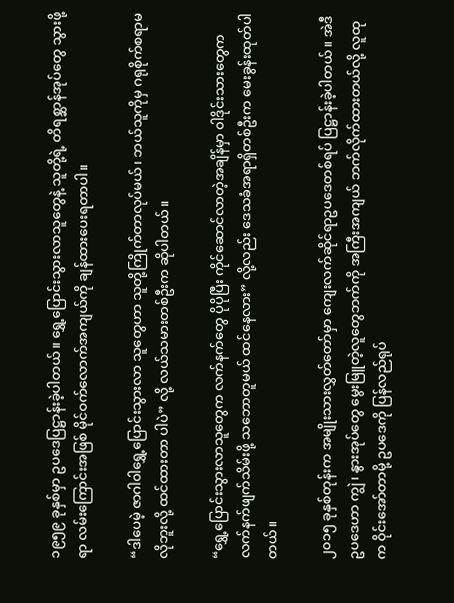၁၉၅၉ ခုနှစ်မှာ ဥပဒေပြဋ္ဌာန်းခဲ့ပါတယ်။ ရွှေ့ပြောင်းသွားလာသူတွေနဲ့ သူတို့ရဲ့ တိရစ္ဆာန်အုပ်တွေ သွားဖို့ရာ လမ်းကြောင်းအဖြစ် မိုင်ဝက်လောက်အကျယ်ကို ချန်ထားပေးရတာပါ။

“ဒါပေမဲ့ ဇာဂါ၀ါရွှေ့ပြောင်းသွားလာ သူတွေဟာ သူတို့ကြိုက်တာလုပ်မယ်၊ ဘယ်သူကိုမှ ဂရုစိုက်စရာမလိုဘူးလို့ ထင်ထားတာ ပါပဲ” လို့ လယ်သမားတစ်ဦးက ဆိုပါတယ်။

“ရွှေ့ပြောင်းသွားလာသူတွေက လက်နက်တွေ ပိုပိုပြီး ကိုင်ဆောင်လာတဲ့အချိန်မှာ ၀ါဒိုင်းသားတွေက လက်နက်ဖျက်သိမ်းဖို့ သဘောတူမယ် ထင်နေလား” လို့လည်း ဒေသခံအရာရှိတစ်ဦးက မေးခွန်းထုတ်ပါတယ်။

၂၀၁၅ ခုနှစ်တုန်းက အမျိုးသားလွှတ်တော်မှာ ကျေးလက်ဆိုင်ရာဥပဒေတစ်ရပ် ပြဋ္ဌာန်းခဲ့ပါတယ်။ အဲဒီဥပဒေဟာ ကျွဲ၊ နွားအုပ်တွေ မွေးမြူတဲ့လူတွေဘက်ကို အကြီးအကျယ် ဘက်လိုက်ထားတယ်လို့ လူထုက ဝိုင်းအော်တာမို့ ဥပဒေကို ပြန်လည်ရုပ်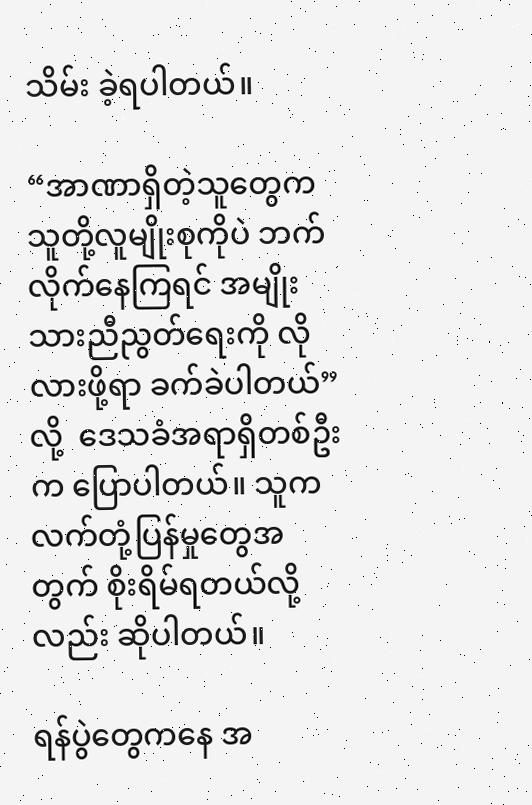သိမ်း ခဲ့ရပါတယ်။

“အာဏာရှိတဲ့သူတွေက သူတို့လူမျိုးစုကိုပဲ ဘက်လိုက်နေကြရင် အမျိုးသားညီညွတ်ရေးကို လိုလားဖို့ရာ ခက်ခဲပါတယ်” လို့  ဒေသခံအရာရှိတစ်ဦးက ပြောပါတယ်။ သူက လက်တုံ့ပြန်မှုတွေအတွက် စိုးရိမ်ရတယ်လို့လည်း ဆိုပါတယ်။

ရန်ပွဲတွေကနေ အ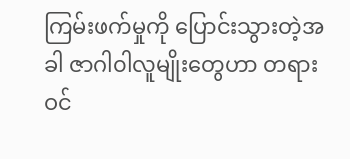ကြမ်းဖက်မှုကို ပြောင်းသွားတဲ့အခါ ဇာဂါ၀ါလူမျိုးတွေဟာ တရားဝင်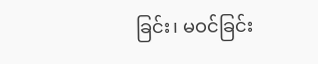ခြင်း၊ မဝင်ခြင်း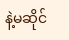နဲ့မဆိုင်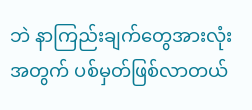ဘဲ နာကြည်းချက်တွေအားလုံးအတွက် ပစ်မှတ်ဖြစ်လာတယ်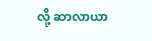လို့ ဆာလာယာ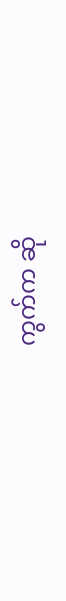ကွက်က ဆို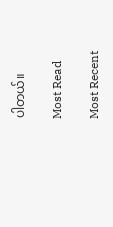ပါတယ်။

Most Read

Most Recent